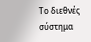Το διεθνές σύστημα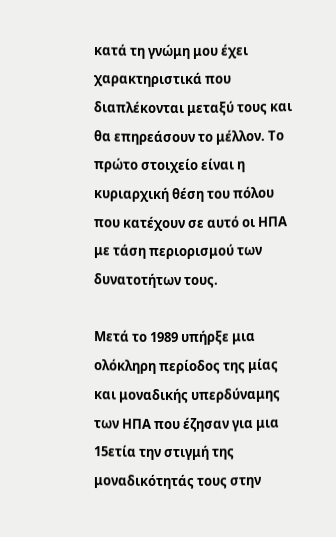κατά τη γνώμη μου έχει χαρακτηριστικά που διαπλέκονται μεταξύ τους και θα επηρεάσουν το μέλλον. Το πρώτο στοιχείο είναι η κυριαρχική θέση του πόλου που κατέχουν σε αυτό οι ΗΠΑ με τάση περιορισμού των δυνατοτήτων τους.

Μετά το 1989 υπήρξε μια ολόκληρη περίοδος της μίας και μοναδικής υπερδύναμης των ΗΠΑ που έζησαν για μια 15ετία την στιγμή της μοναδικότητάς τους στην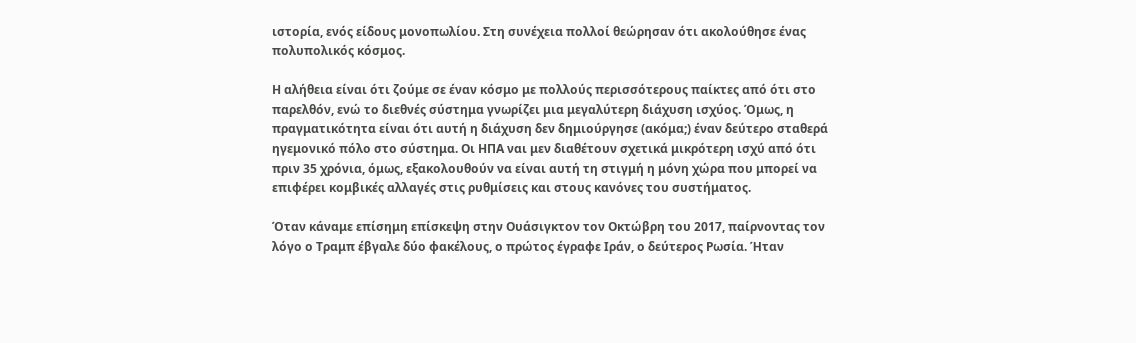ιστορία, ενός είδους μονοπωλίου. Στη συνέχεια πολλοί θεώρησαν ότι ακολούθησε ένας πολυπολικός κόσμος.

Η αλήθεια είναι ότι ζούμε σε έναν κόσμο με πολλούς περισσότερους παίκτες από ότι στο παρελθόν, ενώ το διεθνές σύστημα γνωρίζει μια μεγαλύτερη διάχυση ισχύος. Όμως, η πραγματικότητα είναι ότι αυτή η διάχυση δεν δημιούργησε (ακόμα;) έναν δεύτερο σταθερά ηγεμονικό πόλο στο σύστημα. Οι ΗΠΑ ναι μεν διαθέτουν σχετικά μικρότερη ισχύ από ότι πριν 35 χρόνια, όμως, εξακολουθούν να είναι αυτή τη στιγμή η μόνη χώρα που μπορεί να επιφέρει κομβικές αλλαγές στις ρυθμίσεις και στους κανόνες του συστήματος.

Όταν κάναμε επίσημη επίσκεψη στην Ουάσιγκτον τον Οκτώβρη του 2017, παίρνοντας τον λόγο ο Τραμπ έβγαλε δύο φακέλους, ο πρώτος έγραφε Ιράν, ο δεύτερος Ρωσία. Ήταν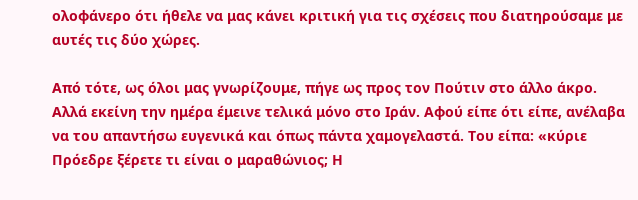ολοφάνερο ότι ήθελε να μας κάνει κριτική για τις σχέσεις που διατηρούσαμε με αυτές τις δύο χώρες.

Από τότε, ως όλοι μας γνωρίζουμε, πήγε ως προς τον Πούτιν στο άλλο άκρο. Αλλά εκείνη την ημέρα έμεινε τελικά μόνο στο Ιράν. Αφού είπε ότι είπε, ανέλαβα να του απαντήσω ευγενικά και όπως πάντα χαμογελαστά. Του είπα: «κύριε Πρόεδρε ξέρετε τι είναι ο μαραθώνιος; Η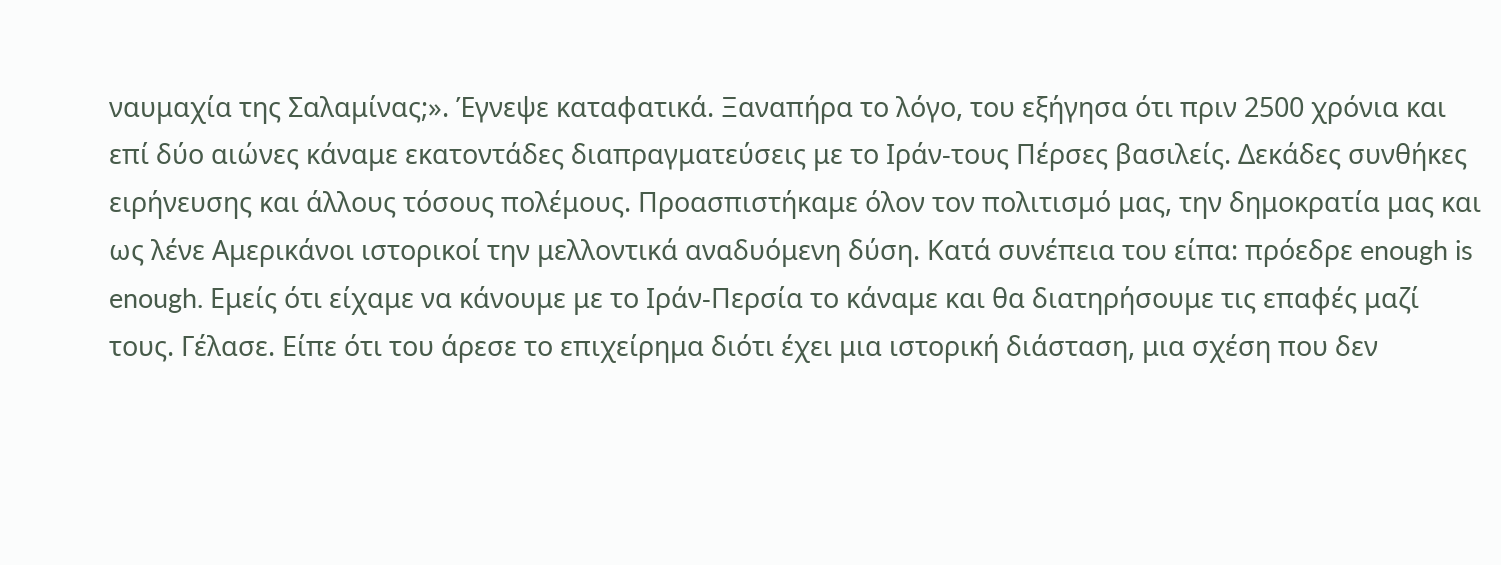ναυμαχία της Σαλαμίνας;». Έγνεψε καταφατικά. Ξαναπήρα το λόγο, του εξήγησα ότι πριν 2500 χρόνια και επί δύο αιώνες κάναμε εκατοντάδες διαπραγματεύσεις με το Ιράν-τους Πέρσες βασιλείς. Δεκάδες συνθήκες ειρήνευσης και άλλους τόσους πολέμους. Προασπιστήκαμε όλον τον πολιτισμό μας, την δημοκρατία μας και ως λένε Αμερικάνοι ιστορικοί την μελλοντικά αναδυόμενη δύση. Κατά συνέπεια του είπα: πρόεδρε enough is enough. Εμείς ότι είχαμε να κάνουμε με το Ιράν-Περσία το κάναμε και θα διατηρήσουμε τις επαφές μαζί τους. Γέλασε. Είπε ότι του άρεσε το επιχείρημα διότι έχει μια ιστορική διάσταση, μια σχέση που δεν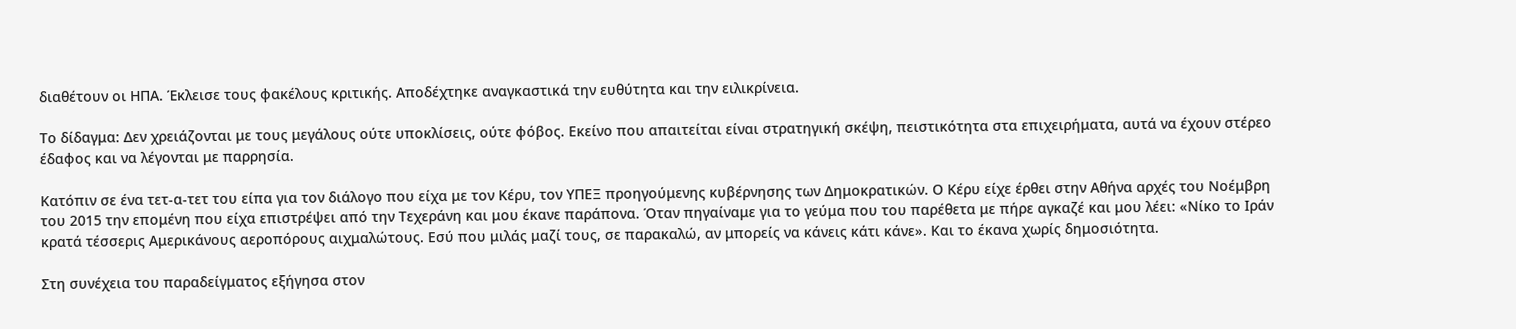διαθέτουν οι ΗΠΑ. Έκλεισε τους φακέλους κριτικής. Αποδέχτηκε αναγκαστικά την ευθύτητα και την ειλικρίνεια.

Το δίδαγμα: Δεν χρειάζονται με τους μεγάλους ούτε υποκλίσεις, ούτε φόβος. Εκείνο που απαιτείται είναι στρατηγική σκέψη, πειστικότητα στα επιχειρήματα, αυτά να έχουν στέρεο έδαφος και να λέγονται με παρρησία.

Κατόπιν σε ένα τετ-α-τετ του είπα για τον διάλογο που είχα με τον Κέρυ, τον ΥΠΕΞ προηγούμενης κυβέρνησης των Δημοκρατικών. Ο Κέρυ είχε έρθει στην Αθήνα αρχές του Νοέμβρη του 2015 την επομένη που είχα επιστρέψει από την Τεχεράνη και μου έκανε παράπονα. Όταν πηγαίναμε για το γεύμα που του παρέθετα με πήρε αγκαζέ και μου λέει: «Νίκο το Ιράν κρατά τέσσερις Αμερικάνους αεροπόρους αιχμαλώτους. Εσύ που μιλάς μαζί τους, σε παρακαλώ, αν μπορείς να κάνεις κάτι κάνε». Και το έκανα χωρίς δημοσιότητα.

Στη συνέχεια του παραδείγματος εξήγησα στον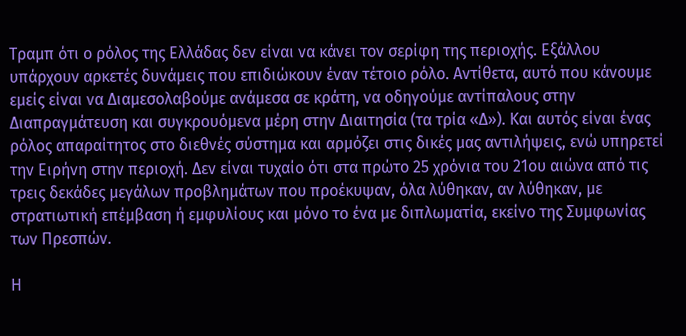Τραμπ ότι ο ρόλος της Ελλάδας δεν είναι να κάνει τον σερίφη της περιοχής. Εξάλλου υπάρχουν αρκετές δυνάμεις που επιδιώκουν έναν τέτοιο ρόλο. Αντίθετα, αυτό που κάνουμε εμείς είναι να Διαμεσολαβούμε ανάμεσα σε κράτη, να οδηγούμε αντίπαλους στην Διαπραγμάτευση και συγκρουόμενα μέρη στην Διαιτησία (τα τρία «Δ»). Και αυτός είναι ένας ρόλος απαραίτητος στο διεθνές σύστημα και αρμόζει στις δικές μας αντιλήψεις, ενώ υπηρετεί την Ειρήνη στην περιοχή. Δεν είναι τυχαίο ότι στα πρώτο 25 χρόνια του 21ου αιώνα από τις τρεις δεκάδες μεγάλων προβλημάτων που προέκυψαν, όλα λύθηκαν, αν λύθηκαν, με στρατιωτική επέμβαση ή εμφυλίους και μόνο το ένα με διπλωματία, εκείνο της Συμφωνίας των Πρεσπών.

Η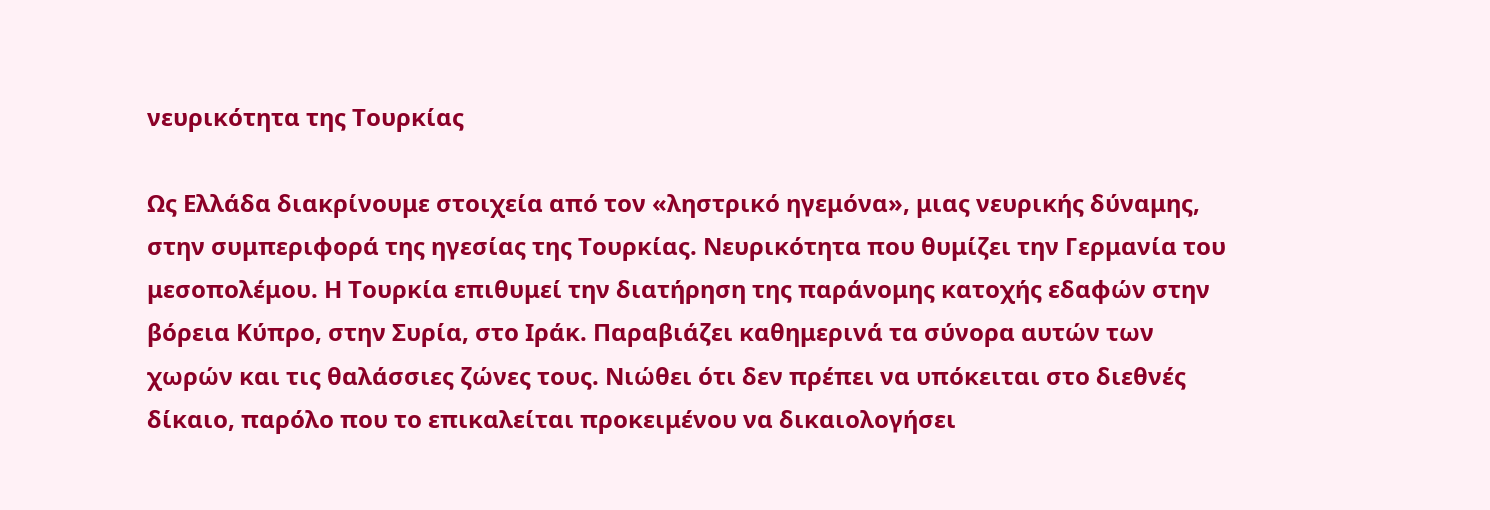νευρικότητα της Τουρκίας

Ως Ελλάδα διακρίνουμε στοιχεία από τον «ληστρικό ηγεμόνα», μιας νευρικής δύναμης, στην συμπεριφορά της ηγεσίας της Τουρκίας. Νευρικότητα που θυμίζει την Γερμανία του μεσοπολέμου. Η Τουρκία επιθυμεί την διατήρηση της παράνομης κατοχής εδαφών στην βόρεια Κύπρο, στην Συρία, στο Ιράκ. Παραβιάζει καθημερινά τα σύνορα αυτών των χωρών και τις θαλάσσιες ζώνες τους. Νιώθει ότι δεν πρέπει να υπόκειται στο διεθνές δίκαιο, παρόλο που το επικαλείται προκειμένου να δικαιολογήσει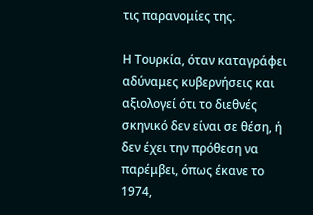τις παρανομίες της.

Η Τουρκία, όταν καταγράφει αδύναμες κυβερνήσεις και αξιολογεί ότι το διεθνές σκηνικό δεν είναι σε θέση, ή δεν έχει την πρόθεση να παρέμβει, όπως έκανε το 1974,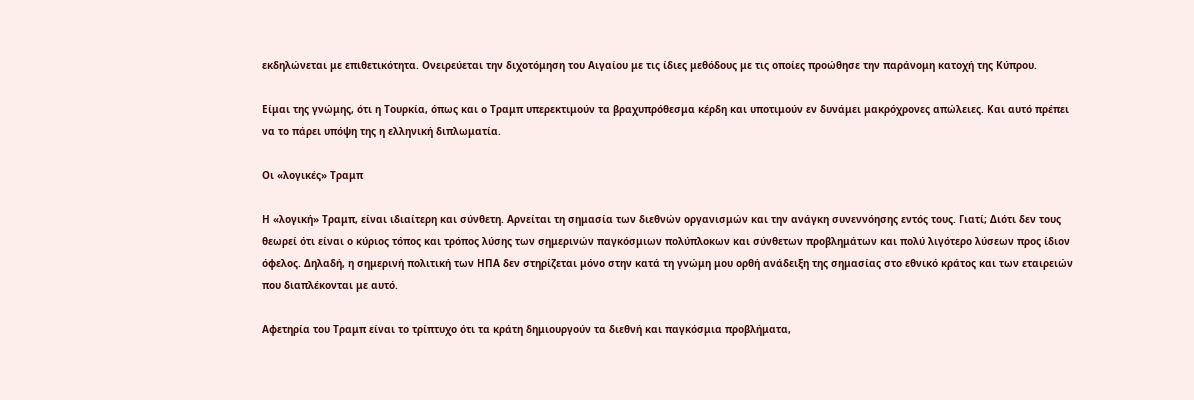εκδηλώνεται με επιθετικότητα. Ονειρεύεται την διχοτόμηση του Αιγαίου με τις ίδιες μεθόδους με τις οποίες προώθησε την παράνομη κατοχή της Κύπρου.

Είμαι της γνώμης, ότι η Τουρκία, όπως και ο Τραμπ υπερεκτιμούν τα βραχυπρόθεσμα κέρδη και υποτιμούν εν δυνάμει μακρόχρονες απώλειες. Και αυτό πρέπει να το πάρει υπόψη της η ελληνική διπλωματία.

Οι «λογικές» Τραμπ

Η «λογική» Τραμπ, είναι ιδιαίτερη και σύνθετη. Αρνείται τη σημασία των διεθνών οργανισμών και την ανάγκη συνεννόησης εντός τους. Γιατί; Διότι δεν τους θεωρεί ότι είναι ο κύριος τόπος και τρόπος λύσης των σημερινών παγκόσμιων πολύπλοκων και σύνθετων προβλημάτων και πολύ λιγότερο λύσεων προς ίδιον όφελος. Δηλαδή, η σημερινή πολιτική των ΗΠΑ δεν στηρίζεται μόνο στην κατά τη γνώμη μου ορθή ανάδειξη της σημασίας στο εθνικό κράτος και των εταιρειών που διαπλέκονται με αυτό.

Αφετηρία του Τραμπ είναι το τρίπτυχο ότι τα κράτη δημιουργούν τα διεθνή και παγκόσμια προβλήματα,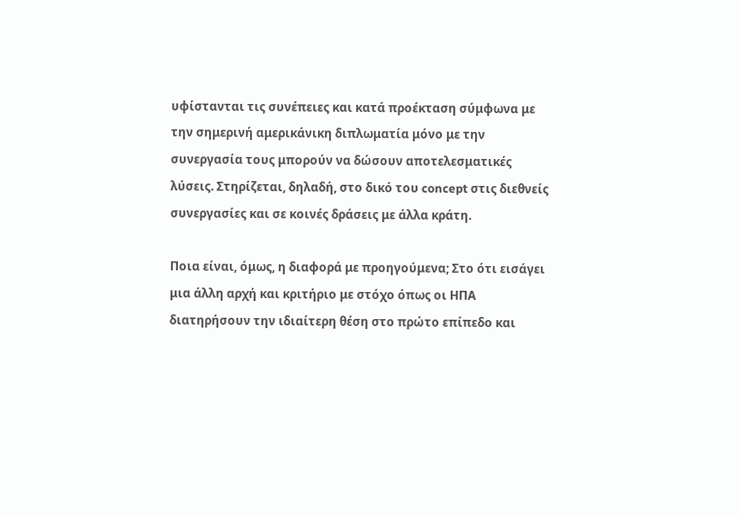υφίστανται τις συνέπειες και κατά προέκταση σύμφωνα με την σημερινή αμερικάνικη διπλωματία μόνο με την συνεργασία τους μπορούν να δώσουν αποτελεσματικές λύσεις. Στηρίζεται, δηλαδή, στο δικό του concept στις διεθνείς συνεργασίες και σε κοινές δράσεις με άλλα κράτη.

Ποια είναι, όμως, η διαφορά με προηγούμενα; Στο ότι εισάγει μια άλλη αρχή και κριτήριο με στόχο όπως οι ΗΠΑ διατηρήσουν την ιδιαίτερη θέση στο πρώτο επίπεδο και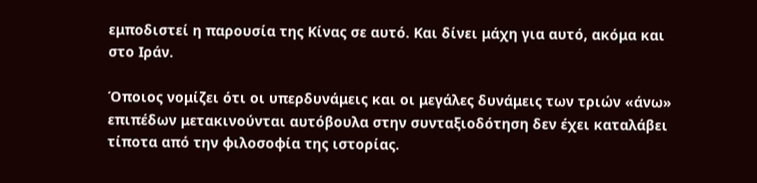εμποδιστεί η παρουσία της Κίνας σε αυτό. Και δίνει μάχη για αυτό, ακόμα και στο Ιράν.

Όποιος νομίζει ότι οι υπερδυνάμεις και οι μεγάλες δυνάμεις των τριών «άνω» επιπέδων μετακινούνται αυτόβουλα στην συνταξιοδότηση δεν έχει καταλάβει τίποτα από την φιλοσοφία της ιστορίας.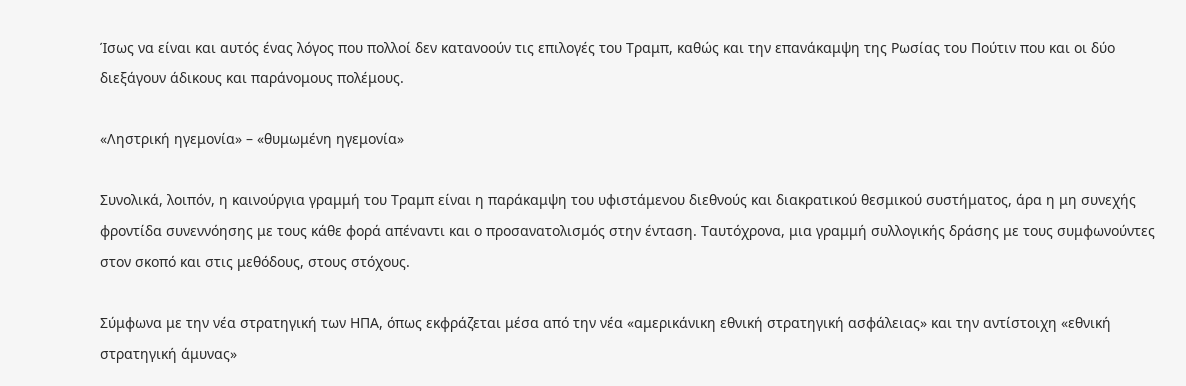Ίσως να είναι και αυτός ένας λόγος που πολλοί δεν κατανοούν τις επιλογές του Τραμπ, καθώς και την επανάκαμψη της Ρωσίας του Πούτιν που και οι δύο διεξάγουν άδικους και παράνομους πολέμους.

«Ληστρική ηγεμονία» – «θυμωμένη ηγεμονία»

Συνολικά, λοιπόν, η καινούργια γραμμή του Τραμπ είναι η παράκαμψη του υφιστάμενου διεθνούς και διακρατικού θεσμικού συστήματος, άρα η μη συνεχής φροντίδα συνεννόησης με τους κάθε φορά απέναντι και ο προσανατολισμός στην ένταση. Ταυτόχρονα, μια γραμμή συλλογικής δράσης με τους συμφωνούντες στον σκοπό και στις μεθόδους, στους στόχους.

Σύμφωνα με την νέα στρατηγική των ΗΠΑ, όπως εκφράζεται μέσα από την νέα «αμερικάνικη εθνική στρατηγική ασφάλειας» και την αντίστοιχη «εθνική στρατηγική άμυνας»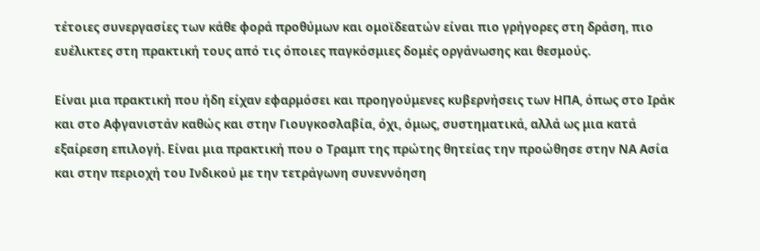τέτοιες συνεργασίες των κάθε φορά προθύμων και ομοϊδεατών είναι πιο γρήγορες στη δράση, πιο ευέλικτες στη πρακτική τους από τις όποιες παγκόσμιες δομές οργάνωσης και θεσμούς.

Είναι μια πρακτική που ήδη είχαν εφαρμόσει και προηγούμενες κυβερνήσεις των ΗΠΑ, όπως στο Ιράκ και στο Αφγανιστάν καθώς και στην Γιουγκοσλαβία, όχι, όμως, συστηματικά, αλλά ως μια κατά εξαίρεση επιλογή. Είναι μια πρακτική που ο Τραμπ της πρώτης θητείας την προώθησε στην ΝΑ Ασία και στην περιοχή του Ινδικού με την τετράγωνη συνεννόηση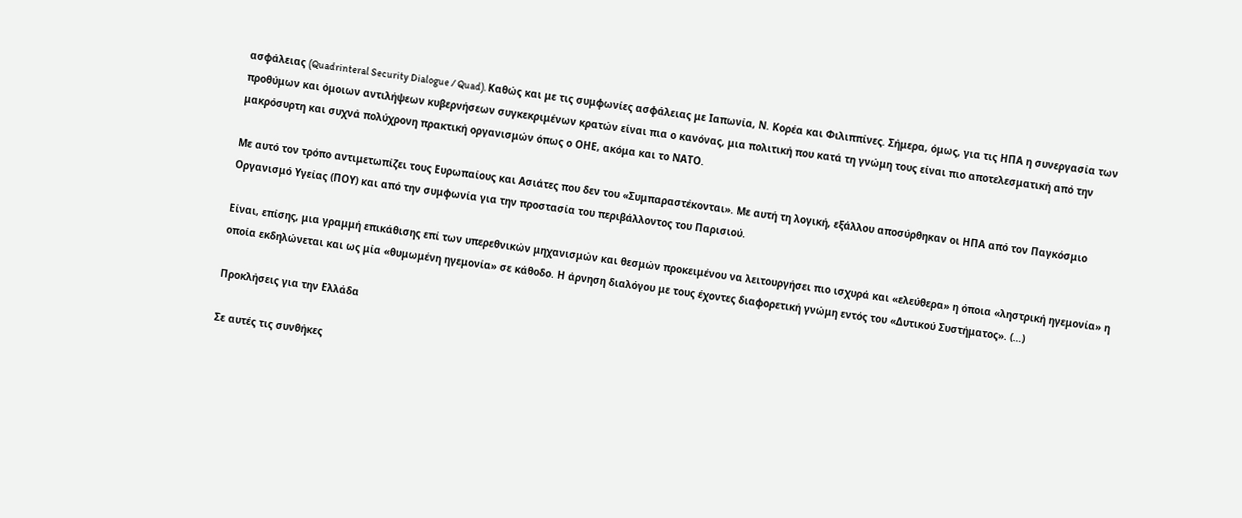ασφάλειας (Quadrinteral Security Dialogue / Quad). Καθώς και με τις συμφωνίες ασφάλειας με Ιαπωνία, Ν. Κορέα και Φιλιππίνες. Σήμερα, όμως, για τις ΗΠΑ η συνεργασία των προθύμων και όμοιων αντιλήψεων κυβερνήσεων συγκεκριμένων κρατών είναι πια ο κανόνας, μια πολιτική που κατά τη γνώμη τους είναι πιο αποτελεσματική από την μακρόσυρτη και συχνά πολύχρονη πρακτική οργανισμών όπως ο ΟΗΕ, ακόμα και το ΝΑΤΟ.

Με αυτό τον τρόπο αντιμετωπίζει τους Ευρωπαίους και Ασιάτες που δεν του «Συμπαραστέκονται». Με αυτή τη λογική, εξάλλου αποσύρθηκαν οι ΗΠΑ από τον Παγκόσμιο Οργανισμό Υγείας (ΠΟΥ) και από την συμφωνία για την προστασία του περιβάλλοντος του Παρισιού.

Είναι, επίσης, μια γραμμή επικάθισης επί των υπερεθνικών μηχανισμών και θεσμών προκειμένου να λειτουργήσει πιο ισχυρά και «ελεύθερα» η όποια «ληστρική ηγεμονία» η οποία εκδηλώνεται και ως μία «θυμωμένη ηγεμονία» σε κάθοδο. Η άρνηση διαλόγου με τους έχοντες διαφορετική γνώμη εντός του «Δυτικού Συστήματος». (…)

Προκλήσεις για την Ελλάδα

Σε αυτές τις συνθήκες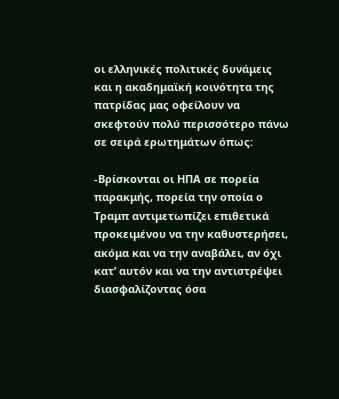οι ελληνικές πολιτικές δυνάμεις και η ακαδημαϊκή κοινότητα της πατρίδας μας οφείλουν να σκεφτούν πολύ περισσότερο πάνω σε σειρά ερωτημάτων όπως:

-Βρίσκονται οι ΗΠΑ σε πορεία παρακμής, πορεία την οποία ο Τραμπ αντιμετωπίζει επιθετικά προκειμένου να την καθυστερήσει, ακόμα και να την αναβάλει, αν όχι κατ’ αυτόν και να την αντιστρέψει διασφαλίζοντας όσα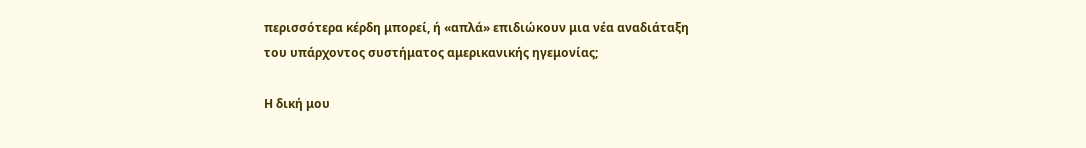περισσότερα κέρδη μπορεί, ή «απλά» επιδιώκουν μια νέα αναδιάταξη του υπάρχοντος συστήματος αμερικανικής ηγεμονίας;

Η δική μου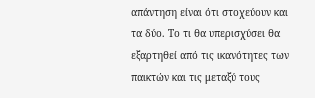απάντηση είναι ότι στοχεύουν και τα δύο. Το τι θα υπερισχύσει θα εξαρτηθεί από τις ικανότητες των παικτών και τις μεταξύ τους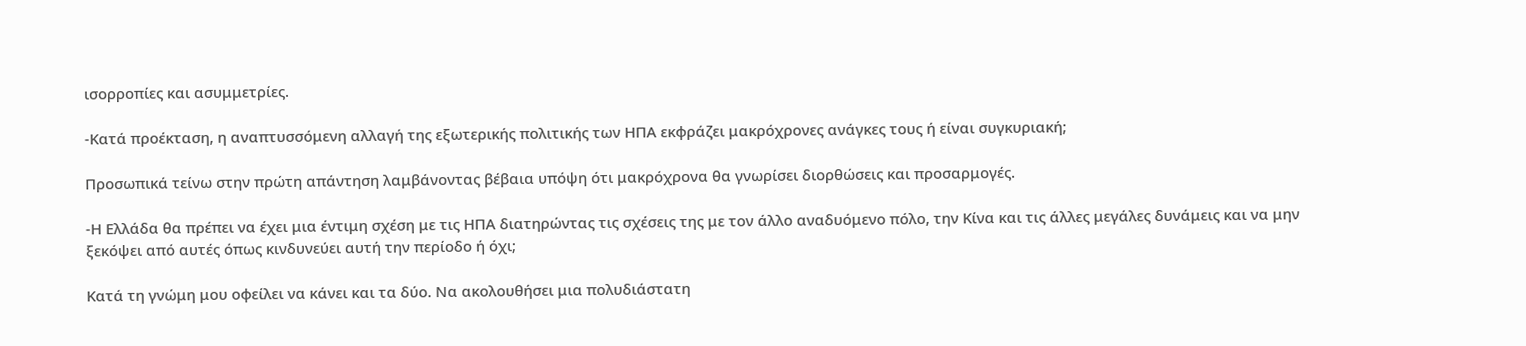ισορροπίες και ασυμμετρίες.

-Κατά προέκταση, η αναπτυσσόμενη αλλαγή της εξωτερικής πολιτικής των ΗΠΑ εκφράζει μακρόχρονες ανάγκες τους ή είναι συγκυριακή;

Προσωπικά τείνω στην πρώτη απάντηση λαμβάνοντας βέβαια υπόψη ότι μακρόχρονα θα γνωρίσει διορθώσεις και προσαρμογές.

-Η Ελλάδα θα πρέπει να έχει μια έντιμη σχέση με τις ΗΠΑ διατηρώντας τις σχέσεις της με τον άλλο αναδυόμενο πόλο, την Κίνα και τις άλλες μεγάλες δυνάμεις και να μην ξεκόψει από αυτές όπως κινδυνεύει αυτή την περίοδο ή όχι;

Κατά τη γνώμη μου οφείλει να κάνει και τα δύο. Να ακολουθήσει μια πολυδιάστατη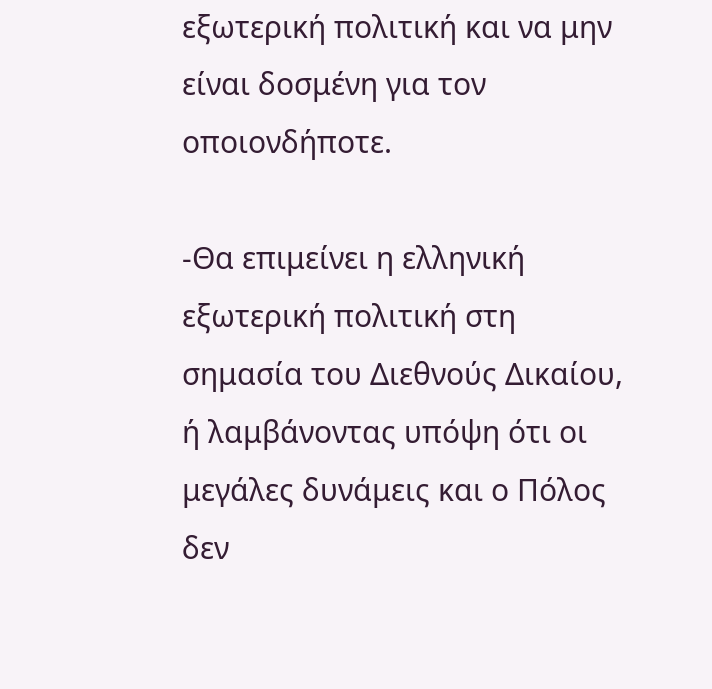εξωτερική πολιτική και να μην είναι δοσμένη για τον οποιονδήποτε.

-Θα επιμείνει η ελληνική εξωτερική πολιτική στη σημασία του Διεθνούς Δικαίου, ή λαμβάνοντας υπόψη ότι οι μεγάλες δυνάμεις και ο Πόλος δεν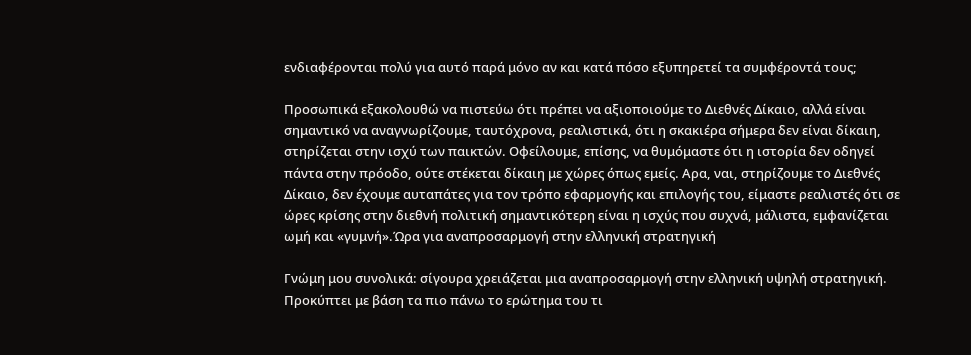ενδιαφέρονται πολύ για αυτό παρά μόνο αν και κατά πόσο εξυπηρετεί τα συμφέροντά τους;

Προσωπικά εξακολουθώ να πιστεύω ότι πρέπει να αξιοποιούμε το Διεθνές Δίκαιο, αλλά είναι σημαντικό να αναγνωρίζουμε, ταυτόχρονα, ρεαλιστικά, ότι η σκακιέρα σήμερα δεν είναι δίκαιη, στηρίζεται στην ισχύ των παικτών. Οφείλουμε, επίσης, να θυμόμαστε ότι η ιστορία δεν οδηγεί πάντα στην πρόοδο, ούτε στέκεται δίκαιη με χώρες όπως εμείς. Αρα, ναι, στηρίζουμε το Διεθνές Δίκαιο, δεν έχουμε αυταπάτες για τον τρόπο εφαρμογής και επιλογής του, είμαστε ρεαλιστές ότι σε ώρες κρίσης στην διεθνή πολιτική σημαντικότερη είναι η ισχύς που συχνά, μάλιστα, εμφανίζεται ωμή και «γυμνή».Ώρα για αναπροσαρμογή στην ελληνική στρατηγική

Γνώμη μου συνολικά: σίγουρα χρειάζεται μια αναπροσαρμογή στην ελληνική υψηλή στρατηγική. Προκύπτει με βάση τα πιο πάνω το ερώτημα του τι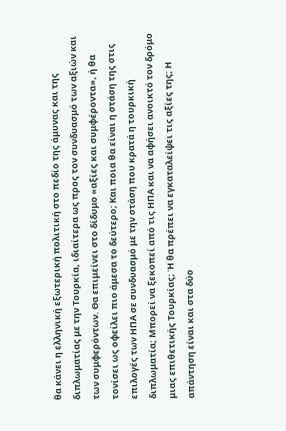θα κάνει η ελληνική εξωτερική πολιτική στο πεδίο της άμυνας και της διπλωματίας με την Τουρκία, ιδιαίτερα ως προς τον συνδυασμό των αξιών και των συμφερόντων. Θα επιμείνει στο δίδυμο «αξίες και συμφέροντα», ή θα τονίσει ως οφείλει πιο άμεσα το δεύτερο; Και ποια θα είναι η στάση της στις επιλογές των ΗΠΑ σε συνδυασμό με την στάση που κρατά η τουρκική διπλωματία; Μπορεί να ξεκοπεί από τις ΗΠΑ και να αφήσει ανοικτό τον δρόμο μιας επιθετικής Τουρκίας; Ή θα πρέπει να εγκαταλείψει τις αξίες της; Η απάντηση είναι και στα δύο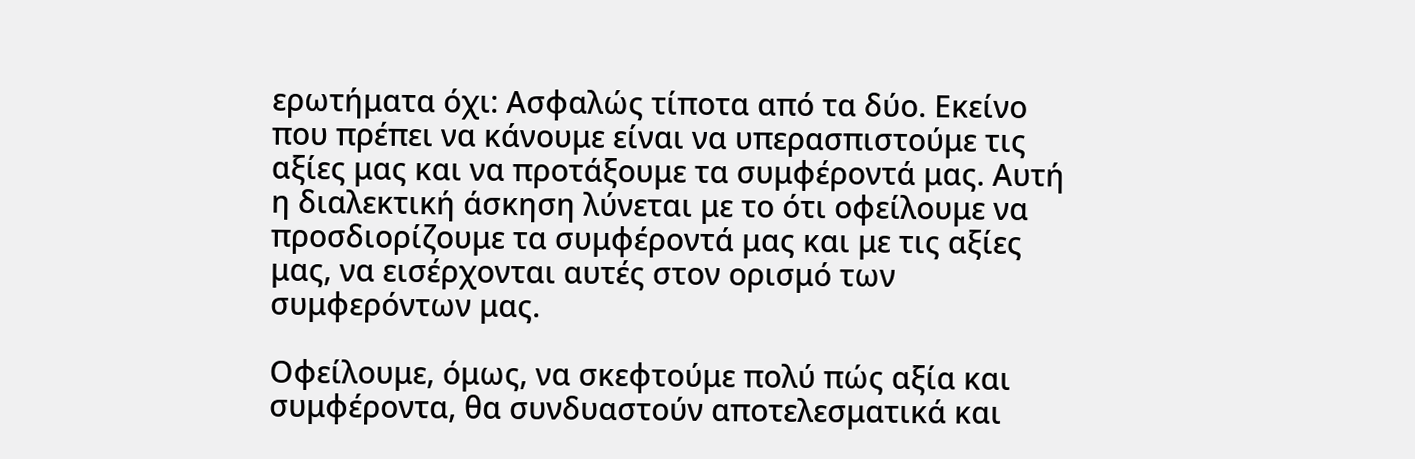ερωτήματα όχι: Ασφαλώς τίποτα από τα δύο. Εκείνο που πρέπει να κάνουμε είναι να υπερασπιστούμε τις αξίες μας και να προτάξουμε τα συμφέροντά μας. Αυτή η διαλεκτική άσκηση λύνεται με το ότι οφείλουμε να προσδιορίζουμε τα συμφέροντά μας και με τις αξίες μας, να εισέρχονται αυτές στον ορισμό των συμφερόντων μας.

Οφείλουμε, όμως, να σκεφτούμε πολύ πώς αξία και συμφέροντα, θα συνδυαστούν αποτελεσματικά και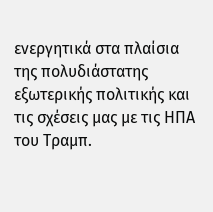ενεργητικά στα πλαίσια της πολυδιάστατης εξωτερικής πολιτικής και τις σχέσεις μας με τις ΗΠΑ του Τραμπ.